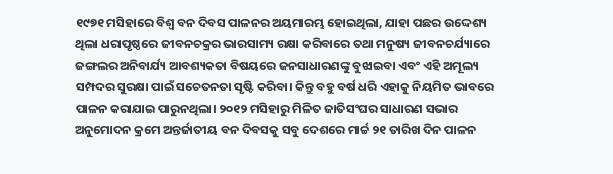୧୯୭୧ ମସିହାରେ ବିଶ୍ବ ବନ ଦିବସ ପାଳନର ଅୟମାରମ୍ଭ ହୋଇଥିଲା, ଯାହା ପଛର ଉଦ୍ଦେଶ୍ୟ ଥିଲା ଧରାପୃଷ୍ଠରେ ଜୀବନଚକ୍ରର ଭାରସାମ୍ୟ ରକ୍ଷା କରିବାରେ ତଥା ମନୁଷ୍ୟ ଜୀବନଚର୍ଯ୍ୟାରେ ଜଙ୍ଗଲର ଅନିବାର୍ଯ୍ୟ ଆବଶ୍ୟକତା ବିଷୟରେ ଜନସାଧାରଣଙ୍କୁ ବୁଝାଇବା ଏବଂ ଏହି ଅମୂଲ୍ୟ ସମ୍ପଦର ସୁରକ୍ଷା ପାଇଁ ସଚେତନତା ସୃଷ୍ଟି କରିବା। କିନ୍ତୁ ବହୁ ବର୍ଷ ଧରି ଏହାକୁ ନିୟମିତ ଭାବରେ ପାଳନ କରାଯାଇ ପାରୁନଥିଲା। ୨୦୧୨ ମସିହାରୁ ମିଳିତ ଜାତିସଂଘର ସାଧାରଣ ସଭାର ଅନୁମୋଦନ କ୍ରମେ ଅନ୍ତର୍ଜାତୀୟ ବନ ଦିବସକୁ ସବୁ ଦେଶରେ ମାର୍ଚ୍ଚ ୨୧ ତାରିଖ ଦିନ ପାଳନ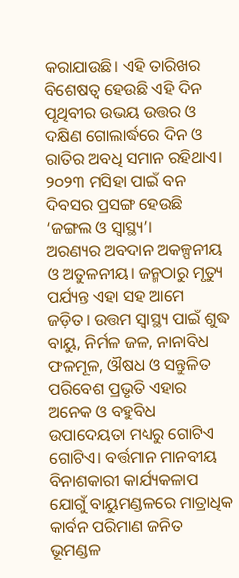କରାଯାଉଛି। ଏହି ତାରିଖର ବିଶେଷତ୍ବ ହେଉଛି ଏହି ଦିନ ପୃଥିବୀର ଉଭୟ ଉତ୍ତର ଓ ଦକ୍ଷିଣ ଗୋଲାର୍ଦ୍ଧରେ ଦିନ ଓ ରାତିର ଅବଧି ସମାନ ରହିଥାଏ। ୨୦୨୩ ମସିହା ପାଇଁ ବନ ଦିବସର ପ୍ରସଙ୍ଗ ହେଉଛି ‘ଜଙ୍ଗଲ ଓ ସ୍ବାସ୍ଥ୍ୟ’।
ଅରଣ୍ୟର ଅବଦାନ ଅକଳ୍ପନୀୟ ଓ ଅତୁଳନୀୟ। ଜନ୍ମଠାରୁ ମୃତ୍ୟୁ ପର୍ଯ୍ୟନ୍ତ ଏହା ସହ ଆମେ ଜଡ଼ିତ। ଉତ୍ତମ ସ୍ବାସ୍ଥ୍ୟ ପାଇଁ ଶୁଦ୍ଧ ବାୟୁ, ନିର୍ମଳ ଜଳ, ନାନାବିଧ ଫଳମୂଳ, ଔଷଧ ଓ ସନ୍ତୁଳିତ ପରିବେଶ ପ୍ରଭୃତି ଏହାର ଅନେକ ଓ ବହୁବିଧ ଉପାଦେୟତା ମଧ୍ୟରୁ ଗୋଟିଏ ଗୋଟିଏ। ବର୍ତ୍ତମାନ ମାନବୀୟ ବିନାଶକାରୀ କାର୍ଯ୍ୟକଳାପ ଯୋଗୁଁ ବାୟୁମଣ୍ଡଳରେ ମାତ୍ରାଧିକ କାର୍ବନ ପରିମାଣ ଜନିତ ଭୂମଣ୍ଡଳ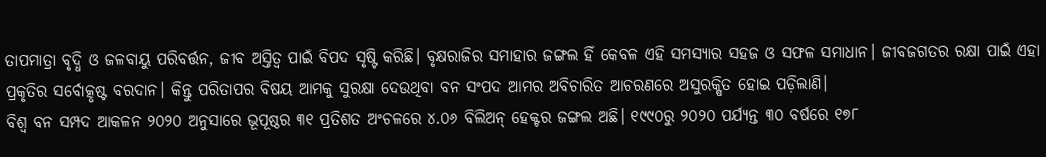ତାପମାତ୍ରା ବୃଦ୍ଧି ଓ ଜଳବାୟୁ ପରିବର୍ତ୍ତନ, ଜୀବ ଅସ୍ତିତ୍ବ ପାଇଁ ବିପଦ ସୃଷ୍ଟି କରିଛି। ବୃକ୍ଷରାଜିର ସମାହାର ଜଙ୍ଗଲ ହିଁ କେବଳ ଏହି ସମସ୍ୟାର ସହଜ ଓ ସଫଳ ସମାଧାନ। ଜୀବଜଗତର ରକ୍ଷା ପାଇଁ ଏହା ପ୍ରକୃତିର ସର୍ବୋତ୍କୃଷ୍ଟ ବରଦାନ। କିନ୍ତୁ ପରିତାପର ବିଷୟ ଆମକୁ ସୁରକ୍ଷା ଦେଉଥିବା ବନ ସଂପଦ ଆମର ଅବିଚାରିତ ଆଚରଣରେ ଅସୁରକ୍ଷିତ ହୋଇ ପଡ଼ିଲାଣି।
ବିଶ୍ବ ବନ ସମ୍ପଦ ଆକଳନ ୨୦୨୦ ଅନୁସାରେ ଭୂପୂଷ୍ଠର ୩୧ ପ୍ରତିଶତ ଅଂଚଳରେ ୪.୦୬ ବିଲିଅନ୍ ହେକ୍ଟର ଜଙ୍ଗଲ ଅଛି। ୧୯୯୦ରୁ ୨୦୨୦ ପର୍ଯ୍ୟନ୍ତ ୩୦ ବର୍ଷରେ ୧୭୮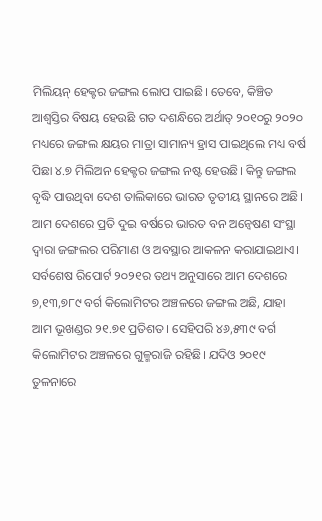ମିଲିୟନ୍ ହେକ୍ଟର ଜଙ୍ଗଲ ଲୋପ ପାଇଛି। ତେବେ, କିଞ୍ଚିତ ଆଶ୍ବସ୍ତିର ବିଷୟ ହେଉଛି ଗତ ଦଶନ୍ଧିରେ ଅର୍ଥାତ୍ ୨୦୧୦ରୁ ୨୦୨୦ ମଧ୍ୟରେ ଜଙ୍ଗଲ କ୍ଷୟର ମାତ୍ରା ସାମାନ୍ୟ ହ୍ରାସ ପାଇଥିଲେ ମଧ୍ୟ ବର୍ଷ ପିଛା ୪.୭ ମିଲିଅନ ହେକ୍ଟର ଜଙ୍ଗଲ ନଷ୍ଟ ହେଉଛି। କିନ୍ତୁ ଜଙ୍ଗଲ ବୃଦ୍ଧି ପାଉଥିବା ଦେଶ ତାଲିକାରେ ଭାରତ ତୃତୀୟ ସ୍ଥାନରେ ଅଛି।
ଆମ ଦେଶରେ ପ୍ରତି ଦୁଇ ବର୍ଷରେ ଭାରତ ବନ ଅନ୍ବେଷଣ ସଂସ୍ଥା ଦ୍ବାରା ଜଙ୍ଗଲର ପରିମାଣ ଓ ଅବସ୍ଥାର ଆକଳନ କରାଯାଇଥାଏ। ସର୍ବଶେଷ ରିପୋର୍ଟ ୨୦୨୧ର ତଥ୍ୟ ଅନୁସାରେ ଆମ ଦେଶରେ ୭,୧୩,୭୮୯ ବର୍ଗ କିଲୋମିଟର ଅଞ୍ଚଳରେ ଜଙ୍ଗଲ ଅଛି, ଯାହା ଆମ ଭୂଖଣ୍ଡର ୨୧.୭୧ ପ୍ରତିଶତ। ସେହିପରି ୪୬,୫୩୯ ବର୍ଗ କିଲୋମିଟର ଅଞ୍ଚଳରେ ଗୁଳ୍ମରାଜି ରହିଛି। ଯଦିଓ ୨୦୧୯ ତୁଳନାରେ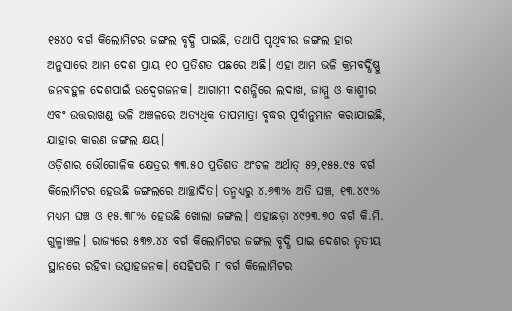୧୫୪୦ ବର୍ଗ କିଲୋମିଟର ଜଙ୍ଗଲ ବୃଦ୍ଧି ପାଇଛି, ତଥାପି ପୃଥିବୀର ଜଙ୍ଗଲ ହାର ଅନୁସାରେ ଆମ ଦେଶ ପ୍ରାୟ ୧୦ ପ୍ରତିଶତ ପଛରେ ଅଛି। ଏହା ଆମ ଭଳି କ୍ରମବର୍ଦ୍ଧିଷ୍ଣୁ ଜନବହୁଳ ଦେଶପାଇଁ ଉଦ୍ବେଗଜନକ। ଆଗାମୀ ଦଶନ୍ଧିରେ ଲଦାଖ, ଜାମ୍ମୁ ଓ କାଶ୍ମୀର ଏବଂ ଉତ୍ତରାଖଣ୍ଡ ଭଳି ଅଞ୍ଚଳରେ ଅତ୍ୟଧିକ ତାପମାତ୍ରା ବୃଦ୍ଧର ପୂର୍ବାନୁମାନ କରାଯାଇଛି, ଯାହାର କାରଣ ଜଙ୍ଗଲ କ୍ଷୟ।
ଓଡ଼ିଶାର ଭୌଗୋଳିକ କ୍ଷେତ୍ରର ୩୩.୫୦ ପ୍ରତିଶତ ଅଂଚଳ ଅର୍ଥାତ୍ ୫୨,୧୫୫.୯୫ ବର୍ଗ କିଲୋମିଟର ହେଉଛି ଜଙ୍ଗଲରେ ଆଚ୍ଛାଦିତ। ତନ୍ମଧ୍ୟରୁ ୪.୬୩% ଅତି ଘଞ୍ଚ, ୧୩.୪୯% ମଧ୍ୟମ ଘଞ୍ଚ ଓ ୧୫.୩୮% ହେଉଛି ଖୋଲା ଜଙ୍ଗଲ। ଏହାଛଡ଼ା ୪୯୨୩.୭୦ ବର୍ଗ କି.ମି. ଗୁଳ୍ମାଞ୍ଚଳ। ରାଜ୍ୟରେ ୫୩୭.୪୪ ବର୍ଗ କିଲୋମିଟର ଜଙ୍ଗଲ ବୃଦ୍ଧି ପାଇ ଦେଶର ତୃତୀୟ ସ୍ଥାନରେ ରହିବା ଉତ୍ସାହଜନକ। ସେହିପରି ୮ ବର୍ଗ କିଲୋମିଟର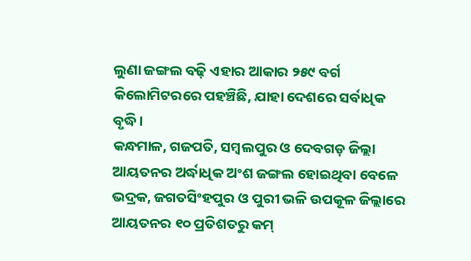ଲୁଣା ଜଙ୍ଗଲ ବଢ଼ି ଏହାର ଆକାର ୨୫୯ ବର୍ଗ କିଲୋମିଟରରେ ପହଞ୍ଚିଛି, ଯାହା ଦେଶରେ ସର୍ବାଧିକ ବୃଦ୍ଧି।
କନ୍ଧମାଳ, ଗଜପତି, ସମ୍ବଲପୁର ଓ ଦେବଗଡ଼ ଜିଲ୍ଲା ଆୟତନର ଅର୍ଦ୍ଧାଧିକ ଅଂଶ ଜଙ୍ଗଲ ହୋଇଥିବା ବେଳେ ଭଦ୍ରକ, ଜଗତସିଂହପୁର ଓ ପୁରୀ ଭଳି ଉପକୂଳ ଜିଲ୍ଲାରେ ଆୟତନର ୧୦ ପ୍ରତିଶତରୁ କମ୍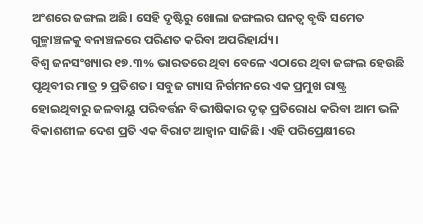ଅଂଶରେ ଜଙ୍ଗଲ ଅଛି। ସେହି ଦୃଷ୍ଟିରୁ ଖୋଲା ଜଙ୍ଗଲର ଘନତ୍ବ ବୃଦ୍ଧି ସମେତ ଗୁଳ୍ମାଞ୍ଚଳକୁ ବନାଞ୍ଚଳରେ ପରିଣତ କରିବା ଅପରିହାର୍ଯ୍ୟ।
ବିଶ୍ବ ଜନସଂଖ୍ୟାର ୧୭.୩% ଭାରତରେ ଥିବା ବେଳେ ଏଠାରେ ଥିବା ଜଙ୍ଗଲ ହେଉଛି ପୃଥିବୀର ମାତ୍ର ୨ ପ୍ରତିଶତ। ସବୁଜ ଗ୍ୟାସ ନିର୍ଗମନରେ ଏକ ପ୍ରମୁଖ ରାଷ୍ଟ୍ର ହୋଇଥିବାରୁ ଜଳବାୟୁ ପରିବର୍ତ୍ତନ ବିଭୀଷିକାର ଦୃଢ଼ ପ୍ରତିରୋଧ କରିବା ଆମ ଭଳି ବିକାଶଶୀଳ ଦେଶ ପ୍ରତି ଏକ ବିରାଟ ଆହ୍ବାନ ସାଜିଛି। ଏହି ପରିପ୍ରେକ୍ଷୀରେ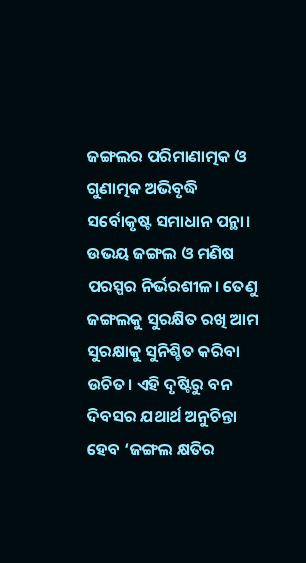ଜଙ୍ଗଲର ପରିମାଣାତ୍ମକ ଓ ଗୁଣାତ୍ମକ ଅଭିବୃଦ୍ଧି ସର୍ବୋକୃଷ୍ଟ ସମାଧାନ ପନ୍ଥା।
ଉଭୟ ଜଙ୍ଗଲ ଓ ମଣିଷ ପରସ୍ପର ନିର୍ଭରଶୀଳ। ତେଣୁ ଜଙ୍ଗଲକୁ ସୁରକ୍ଷିତ ରଖି ଆମ ସୁରକ୍ଷାକୁ ସୁନିଶ୍ଚିତ କରିବା ଉଚିତ। ଏହି ଦୃଷ୍ଟିରୁ ବନ ଦିବସର ଯଥାର୍ଥ ଅନୁଚିନ୍ତା ହେବ ‘ଜଙ୍ଗଲ କ୍ଷତିର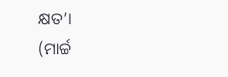କ୍ଷତ’।
(ମାର୍ଚ୍ଚ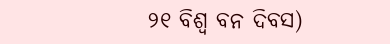୨୧ ବିଶ୍ବ ବନ ଦିବସ)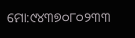ମୋ:୯୪୩୭୦୮୦୨୩୩